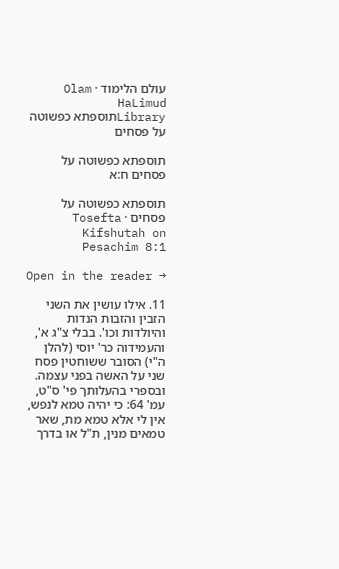עולם הלימוד · Olam HaLimud
Libraryתוספתא כפשוטה על פסחים

תוספתא כפשוטה על פסחים ח:א

תוספתא כפשוטה על פסחים · Tosefta Kifshutah on Pesachim 8:1

Open in the reader →

11. אילו עושין את השני הזבין והזבות הנדות והיולדות וכו'. בבלי צ"ג א', והעמידוה כר' יוסי (להלן ה"י) הסובר ששוחטין פסח שני על האשה בפני עצמה. ובספרי בהעלותך פי' ס"ט, עמ' 64: כי יהיה טמא לנפש, אין לי אלא טמא מת, שאר טמאים מנין, ת"ל או בדרך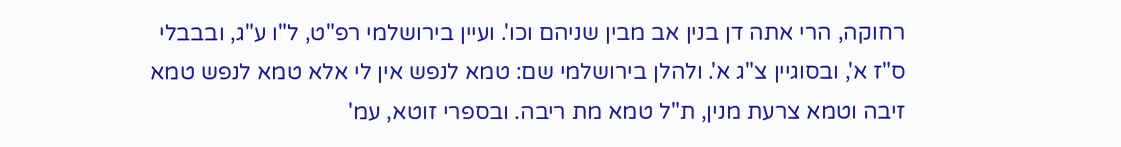רחוקה, הרי אתה דן בנין אב מבין שניהם וכו'. ועיין בירושלמי רפ"ט, ל"ו ע"ג, ובבבלי ס"ז א', ובסוגיין צ"ג א'. ולהלן בירושלמי שם: טמא לנפש אין לי אלא טמא לנפש טמא זיבה וטמא צרעת מנין, ת"ל טמא מת ריבה. ובספרי זוטא, עמ'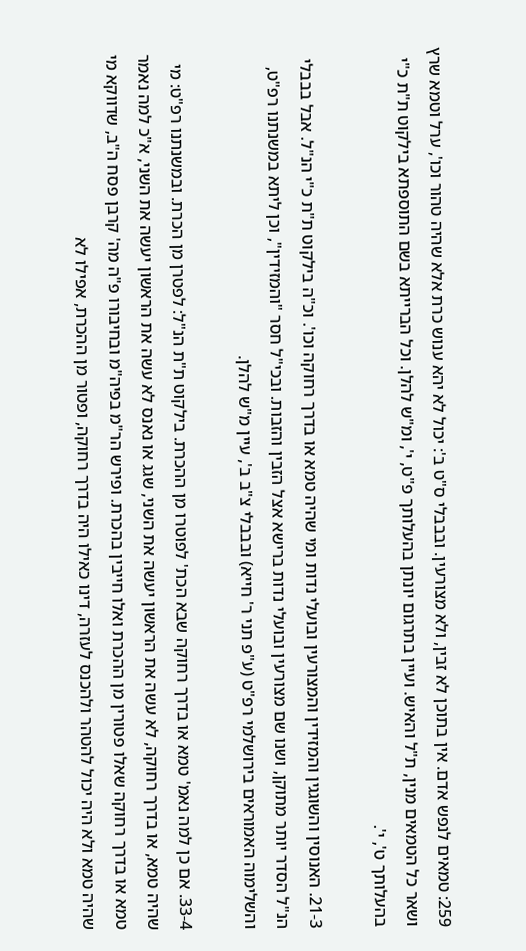259: טמאים לנפש אדם. אין בתוכן לא זבין, ולא מצורעין. ובבבלי ס"ט ב': יכול לא יהא ענוש כרת אלא שהיה טהור וכו', ערל וטמא שרץ ושאר כל הטמאים מנין, ת"ל והאיש. ועיין בתרגום יונתן בהעלותך פ"ט, י', ומ"ש להלן. וכל הברייתא בשם התוספתא בילקוט ת"ת כ"י בהעלותך ט', י'.

21-3. האנוסין והשוגגין והמזידין והמצורעין ובועלי נדות ומי שהיה טמא או בדרך רחוקה וכו'. וכ"ה בילקוט ת"ת כ"י הנ"ל. אבל בבבלי הנ"ל הסדר יותר מתוקן, ושנו שם מצורעין ובועלי נדות ברישא אצל הזבין והזבות. ובכי"ל חסר "והמזידין", וכן ליתא במשנתנו רפ"ט, והשלימוה האמוראים בירושלמי רפ"ט (ע"פ תני ר' חייא) ובבבלי צ"ב ב', עיין מ"ש להלן.

33-4. אם כן למה נאמ' טמא או בדרך רחוקה שבא הכת' לפוטרו מן ההכרת. בילקוט ת"ת הנ"ל: לפטרן מן הכרת. ובמשנתנו רפ"ט: מי שהיה טמא, או בדרך רחוקה, לא עשה את הראשון יעשה את השני, שגג או נאנס לא עשה את הראשון יעשה את השני, א"כ למה נאמר טמא או בדרך רחוקה שאלו פטורין מן ההכרת ואלו חייבין בהכרת. ופירש הר"מ בפיה"מ ובחיבורו פ"ה מה' קרבן פסח ה"ב, שדווקא מי שהיה טמא ולא היה יכול להטהר ולהכנס לעזרה, דינו כאילו היה בדרך רחוקה, ופטור מן ההכרת, אפילו לא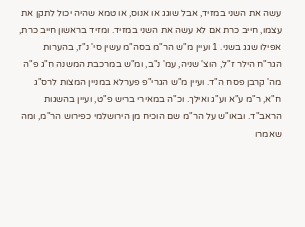עשה את השני במזיד, אבל שוגג או אנוס, או טמא שהיה יכול לתקן את עצמו, חייב כרת אם לא עשה את השני במזיד. ומזיד בראשון חייב כרת, אפילו שגג בשני. 1 ועיין מ"ש הר"מ בסה"מ עשין סי' נ"ז, בהערות הגר"ח הילר ז"ל, הוצ' שניה, עמ' נ"ב, ומ"ש במרכבת המשנה ח"ג פ"ה מה' קרבן פסח ה"ד. ועיין מ"ש הגרי"פ פערלא במניין המצות לרס"ג ח"א, ר"מ ע"א וע"ג ואילך. וכ"ה במאירי בריש פ"ט, ועיין בהשגות הראב"ד. ובאו"ש על הר"מ שם הוכיח מן הירושלמי כפירוש הר"מ, ומה שאמרו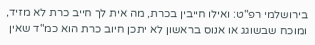בירושלמי רפ"ט: ואילו חייבין בכרת, מה אית לך חייב כרת לא מזיד, ומוכח שבשוגג או אנוס בראשון לא יתכן חיוב כרת הוא כמ"ד שאין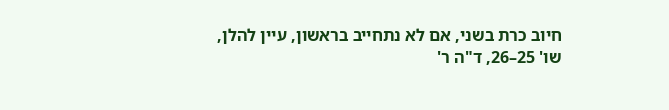חיוב כרת בשני, אם לא נתחייב בראשון, עיין להלן, שו' 25–26, ד"ה ר'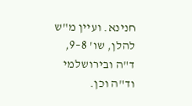חנינא. ועיין מ"ש להלן, שו' 8–9, ד"ה ובירושלמי וד"ה וכן.